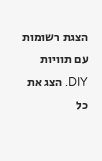הצגת רשומות עם תוויות DIY. הצג את כל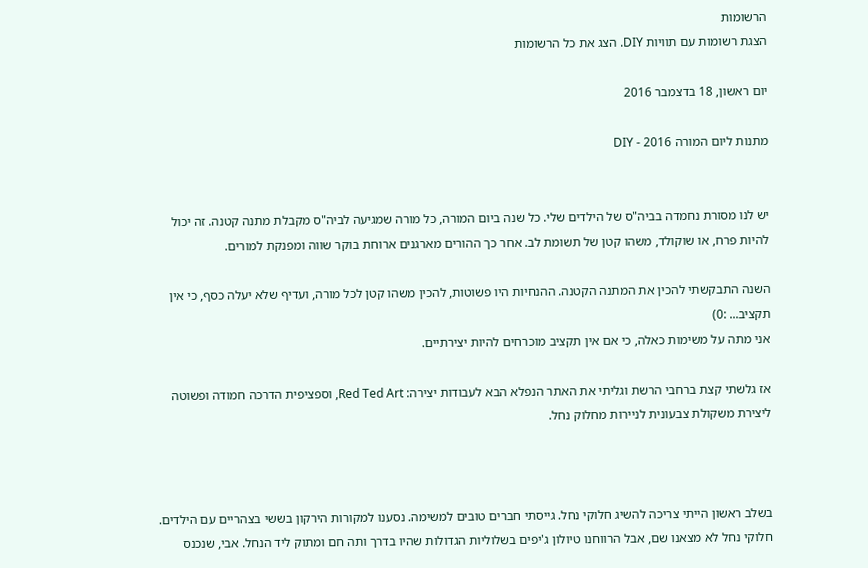הרשומות
הצגת רשומות עם תוויות DIY. הצג את כל הרשומות

יום ראשון, 18 בדצמבר 2016

מתנות ליום המורה 2016 - DIY


יש לנו מסורת נחמדה בביה"ס של הילדים שלי. כל שנה ביום המורה, כל מורה שמגיעה לביה"ס מקבלת מתנה קטנה. זה יכול להיות פרח, או שוקולד, משהו קטן של תשומת לב. אחר כך ההורים מארגנים ארוחת בוקר שווה ומפנקת למורים.

השנה התבקשתי להכין את המתנה הקטנה. ההנחיות היו פשוטות, להכין משהו קטן לכל מורה, ועדיף שלא יעלה כסף, כי אין תקציב... :0)
אני מתה על משימות כאלה, כי אם אין תקציב מוכרחים להיות יצירתיים.

אז גלשתי קצת ברחבי הרשת וגליתי את האתר הנפלא הבא לעבודות יצירה: Red Ted Art, וספציפית הדרכה חמודה ופשוטה ליצירת משקולת צבעונית לניירות מחלוק נחל.



בשלב ראשון הייתי צריכה להשיג חלוקי נחל. גייסתי חברים טובים למשימה. נסענו למקורות הירקון בששי בצהריים עם הילדים. חלוקי נחל לא מצאנו שם, אבל הרווחנו טיולון ג'יפים בשלוליות הגדולות שהיו בדרך ותה חם ומתוק ליד הנחל. אבי, שנכנס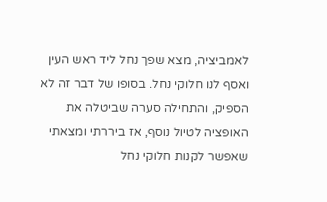לאמביציה, מצא שפך נחל ליד ראש העין ואסף לנו חלוקי נחל. בסופו של דבר זה לא הספיק, והתחילה סערה שביטלה את האופציה לטיול נוסף, אז ביררתי ומצאתי שאפשר לקנות חלוקי נחל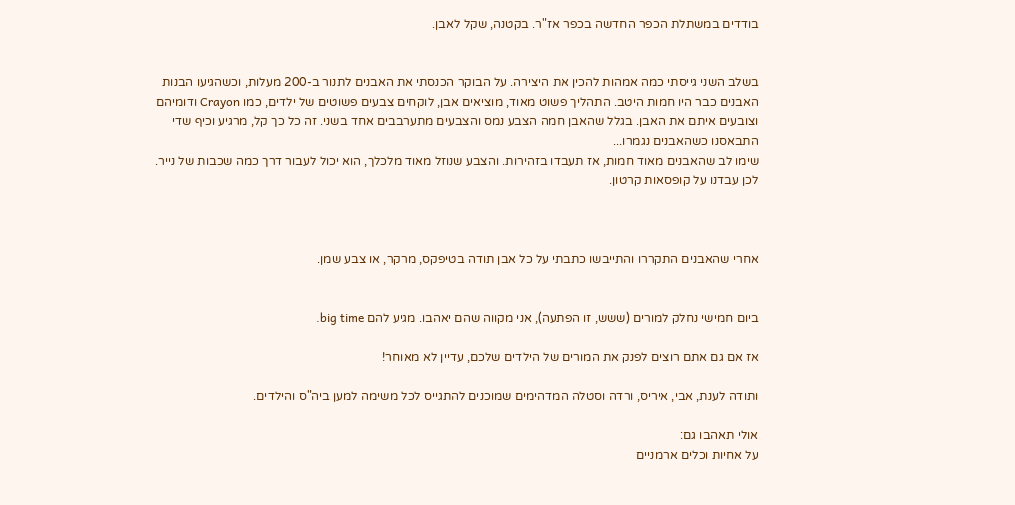בודדים במשתלת הכפר החדשה בכפר אז"ר. בקטנה, שקל לאבן.


בשלב השני גייסתי כמה אמהות להכין את היצירה. על הבוקר הכנסתי את האבנים לתנור ב-200 מעלות, וכשהגיעו הבנות האבנים כבר היו חמות היטב. התהליך פשוט מאוד, מוציאים אבן, לוקחים צבעים פשוטים של ילדים, כמו Crayon ודומיהם וצובעים איתם את האבן. בגלל שהאבן חמה הצבע נמס והצבעים מתערבבים אחד בשני. זה כל כך קל, מרגיע וכיף שדי התבאסנו כשהאבנים נגמרו...
שימו לב שהאבנים מאוד חמות, אז תעבדו בזהירות. והצבע שנוזל מאוד מלכלך, הוא יכול לעבור דרך כמה שכבות של נייר. לכן עבדנו על קופסאות קרטון.



אחרי שהאבנים התקררו והתייבשו כתבתי על כל אבן תודה בטיפקס, מרקר, או צבע שמן.


ביום חמישי נחלק למורים (ששש, זו הפתעה), אני מקווה שהם יאהבו. מגיע להם big time.

אז אם גם אתם רוצים לפנק את המורים של הילדים שלכם, עדיין לא מאוחר!

ותודה לענת, אבי, איריס, ורדה וסטלה המדהימים שמוכנים להתגייס לכל משימה למען ביה"ס והילדים.

אולי תאהבו גם:
על אחיות וכלים ארמניים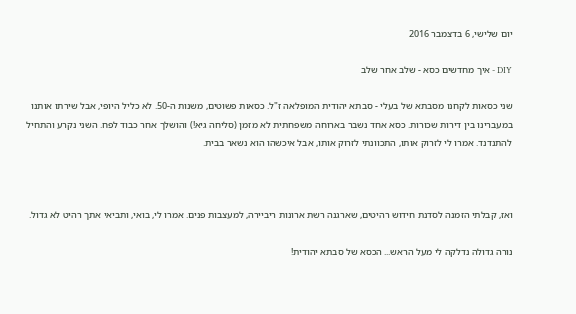יום שלישי, 6 בדצמבר 2016

DIY - איך מחדשים כסא - שלב אחר שלב

שני כסאות לקחנו מסבתא של בעלי - סבתא יהודית המופלאה ז"ל. כסאות פשוטים, משנות ה-50. לא כליל היופי, אבל שירתו אותנו במעברינו בין דירות שכורות. כסא אחד נשבר בארוחה משפחתית לא מזמן (סליחה גיא!) והושלך אחר כבוד לפח. השני נקרע והתחיל להתנדנד. אמרו לי לזרוק אותו, התכוונתי לזרוק אותו, אבל איכשהו הוא נשאר בבית.



ואז, קבלתי הזמנה לסדנת חידוש רהיטים, שארגנה רשת ארונות ריביירה, למעצבות פנים. אמרו לי, בואי, ותביאי אתך רהיט לא גדול.

נורה גדולה נדלקה לי מעל הראש... הכסא של סבתא יהודית!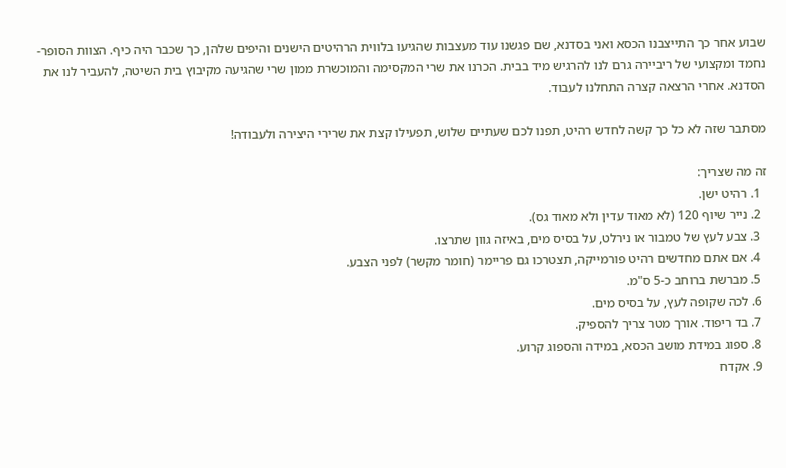שבוע אחר כך התייצבנו הכסא ואני בסדנא, שם פגשנו עוד מעצבות שהגיעו בלווית הרהיטים הישנים והיפים שלהן, כך שכבר היה כיף. הצוות הסופר-נחמד ומקצועי של ריביירה גרם לנו להרגיש מיד בבית. הכרנו את שרי המקסימה והמוכשרת ממון שרי שהגיעה מקיבוץ בית השיטה, להעביר לנו את הסדנא. אחרי הרצאה קצרה התחלנו לעבוד.

מסתבר שזה לא כל כך קשה לחדש רהיט, תפנו לכם שעתיים שלוש, תפעילו קצת את שרירי היצירה ולעבודה!

זה מה שצריך:
  1. רהיט ישן.
  2. נייר שיוף 120 (לא מאוד עדין ולא מאוד גס).
  3. צבע לעץ של טמבור או נירלט, על בסיס מים, באיזה גוון שתרצו.
  4. אם אתם מחדשים רהיט פורמייקה, תצטרכו גם פריימר (חומר מקשר) לפני הצבע.
  5. מברשת ברוחב כ-5 ס"מ.
  6. לכה שקופה לעץ, על בסיס מים.
  7. בד ריפוד. אורך מטר צריך להספיק.
  8. ספוג במידת מושב הכסא, במידה והספוג קרוע.
  9. אקדח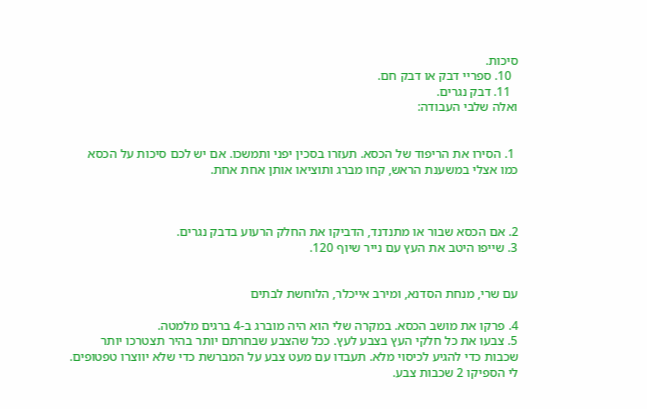סיכות.
  10. ספריי דבק או דבק חם.
  11. דבק נגרים.
ואלה שלבי העבודה:


 1. הסירו את הריפוד של הכסא. תעזרו בסכין יפני ותמשכו. אם יש לכם סיכות על הכסא כמו אצלי במשענת הראש, קחו מברג ותוציאו אותן אחת אחת.



2. אם הכסא שבור או מתנדנד, הדביקו את החלק הרעוע בדבק נגרים.
3. שייפו היטב את העץ עם נייר שיוף 120.


עם שרי, מנחת הסדנא, ומירב אייכלר, הלוחשת לבתים

4. פרקו את מושב הכסא. במקרה שלי הוא היה מוברג ב-4 ברגים מלמטה.
5. צבעו את כל חלקי העץ בצבע לעץ. ככל שהצבע שבחרתם יותר בהיר תצטרכו יותר שכבות כדי להגיע לכיסוי מלא. תעבדו עם מעט צבע על המברשת כדי שלא יווצרו טפטופים. לי הספיקו 2 שכבות צבע.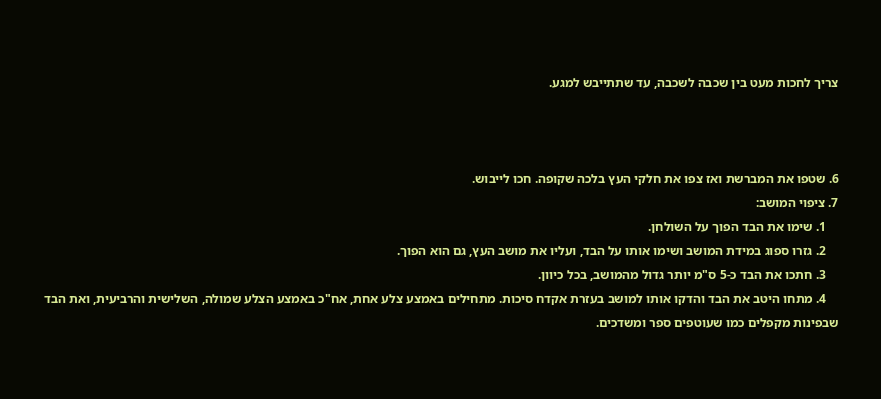צריך לחכות מעט בין שכבה לשכבה, עד שתתייבש למגע.



6. שטפו את המברשת ואז צפו את חלקי העץ בלכה שקופה. חכו לייבוש.
7. ציפוי המושב:
    1. שימו את הבד הפוך על השולחן.
    2. גזרו ספוג במידת המושב ושימו אותו על הבד, ועליו את מושב העץ, גם הוא הפוך.
    3. חתכו את הבד כ-5 ס"מ יותר גדול מהמושב, בכל כיוון.
    4. מתחו היטב את הבד והדקו אותו למושב בעזרת אקדח סיכות. מתחילים באמצע צלע אחת, אח"כ באמצע הצלע שמולה, השלישית והרביעית, ואת הבד שבפינות מקפלים כמו שעוטפים ספר ומשדכים.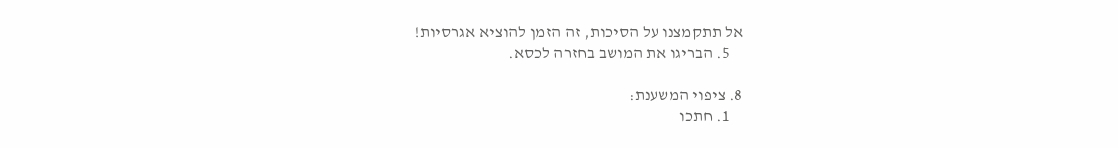אל תתקמצנו על הסיכות, זה הזמן להוציא אגרסיות!
    5. הבריגו את המושב בחזרה לכסא.

8. ציפוי המשענת:
    1. חתכו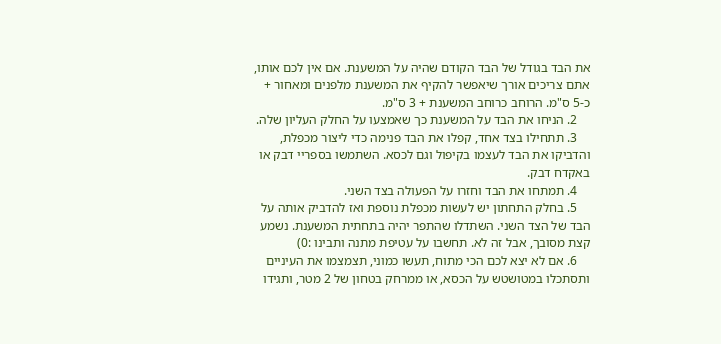את הבד בגודל של הבד הקודם שהיה על המשענת. אם אין לכם אותו, אתם צריכים אורך שיאפשר להקיף את המשענת מלפנים ומאחור + כ-5 ס"מ. הרוחב כרוחב המשענת + 3 ס"מ.
    2. הניחו את הבד על המשענת כך שאמצעו על החלק העליון שלה.
    3. תתחילו בצד אחד, קפלו את הבד פנימה כדי ליצור מכפלת, והדביקו את הבד לעצמו בקיפול וגם לכסא. השתמשו בספריי דבק או באקדח דבק.
    4. תמתחו את הבד וחזרו על הפעולה בצד השני.
    5. בחלק התחתון יש לעשות מכפלת נוספת ואז להדביק אותה על הבד של הצד השני. השתדלו שהתפר יהיה בתחתית המשענת. נשמע קצת מסובך, אבל זה לא. תחשבו על עטיפת מתנה ותבינו :0)
    6. אם לא יצא לכם הכי מתוח, תעשו כמוני, תצמצמו את העיניים ותסתכלו במטושטש על הכסא, או ממרחק בטחון של 2 מטר, ותגידו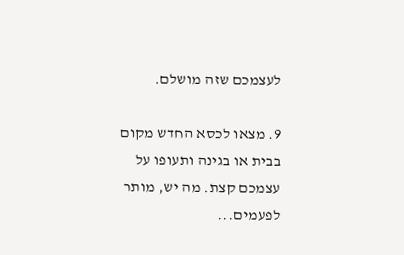לעצמכם שזה מושלם.

9. מצאו לכסא החדש מקום בבית או בגינה ותעופו על עצמכם קצת. מה יש, מותר לפעמים...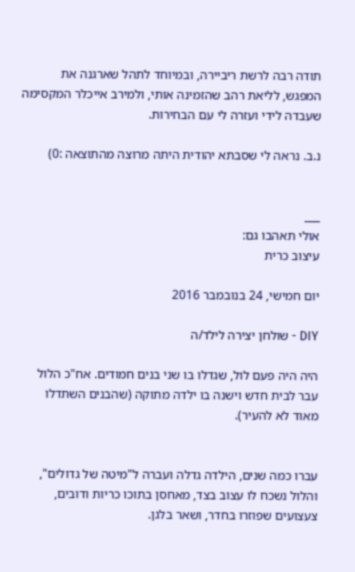תודה רבה לרשת ריביירה, ובמיוחד לתהל שארגנה את המפגש, לליאת רהב שהזמינה אותי, ולמירב אייכלר המקסימה שעבדה לידי ועזרה לי עם הבחירות.

נ.ב. נראה לי שסבתא יהודית היתה מרוצה מהתוצאה :0)


___
אולי תאהבו גם:
עיצוב כרית

יום חמישי, 24 בנובמבר 2016

DIY - שולחן יצירה לילד/ה

היה היה פעם לול, שגדלו בו שני בנים חמודים. אח"כ הלול עבר לבית חדש וישנה בו ילדה מתוקה (שהבנים השתדלו מאוד לא להעיר).


עברו כמה שנים, הילדה גדלה ועברה ל"מיטה של גדולים", והלול נשכח לו עצוב בצד, מאחסן בתוכו כריות ודובים, צעצועים שפוזרו בחדר, ושאר בלגן.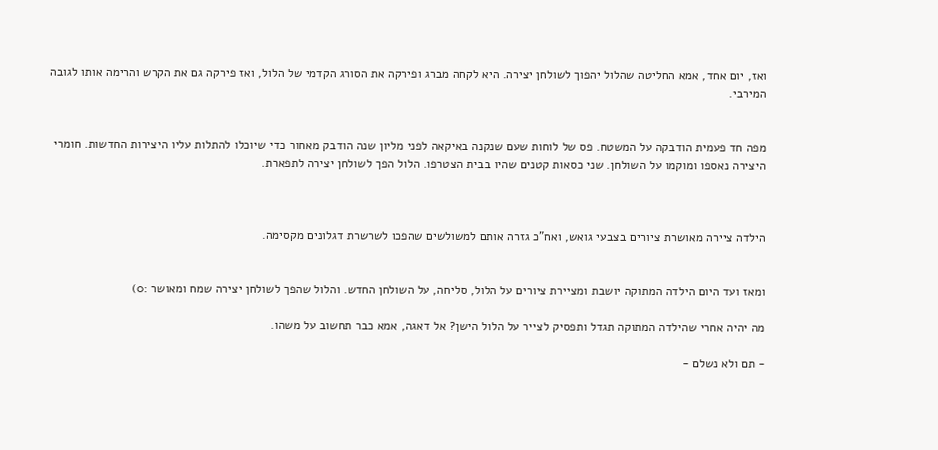ואז, יום אחד, אמא החליטה שהלול יהפוך לשולחן יצירה. היא לקחה מברג ופירקה את הסורג הקדמי של הלול, ואז פירקה גם את הקרש והרימה אותו לגובה המירבי.


מפה חד פעמית הודבקה על המשטח. פס של לוחות שעם שנקנה באיקאה לפני מליון שנה הודבק מאחור כדי שיוכלו להתלות עליו היצירות החדשות. חומרי היצירה נאספו ומוקמו על השולחן. שני כסאות קטנים שהיו בבית הצטרפו. הלול הפך לשולחן יצירה לתפארת.



הילדה ציירה מאושרת ציורים בצבעי גואש, ואח"כ גזרה אותם למשולשים שהפכו לשרשרת דגלונים מקסימה.


ומאז ועד היום הילדה המתוקה יושבת ומציירת ציורים על הלול, סליחה, על השולחן החדש. והלול שהפך לשולחן יצירה שמח ומאושר :0)

מה יהיה אחרי שהילדה המתוקה תגדל ותפסיק לצייר על הלול הישן? אל דאגה, אמא כבר תחשוב על משהו.

- תם ולא נשלם -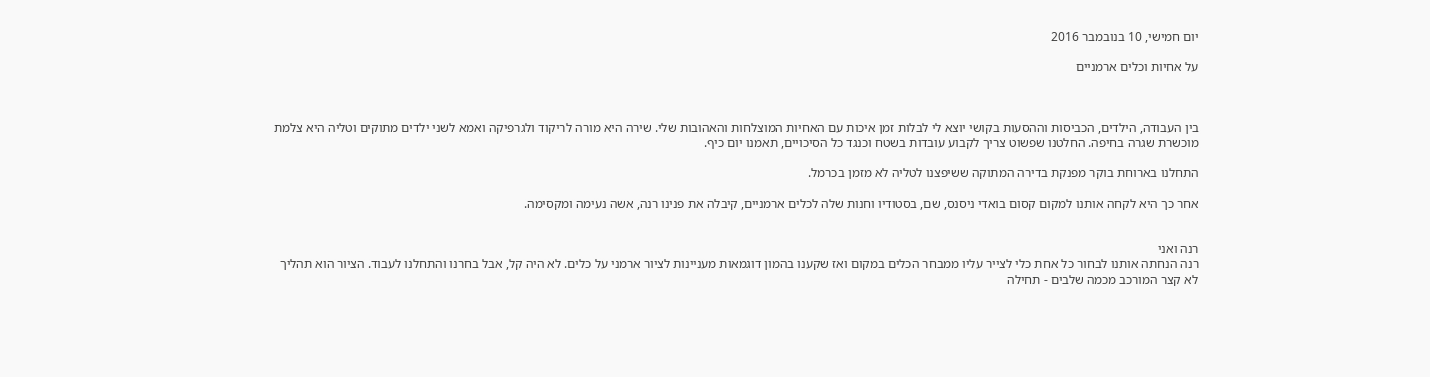יום חמישי, 10 בנובמבר 2016

על אחיות וכלים ארמניים



בין העבודה, הילדים, הכביסות וההסעות בקושי יוצא לי לבלות זמן איכות עם האחיות המוצלחות והאהובות שלי. שירה היא מורה לריקוד ולגרפיקה ואמא לשני ילדים מתוקים וטליה היא צלמת מוכשרת שגרה בחיפה. החלטנו שפשוט צריך לקבוע עובדות בשטח וכנגד כל הסיכויים, תאמנו יום כיף.

התחלנו בארוחת בוקר מפנקת בדירה המתוקה ששיפצנו לטליה לא מזמן בכרמל.

אחר כך היא לקחה אותנו למקום קסום בואדי ניסנס, שם, בסטודיו וחנות שלה לכלים ארמניים, קיבלה את פנינו רנה, אשה נעימה ומקסימה.


רנה ואני
רנה הנחתה אותנו לבחור כל אחת כלי לצייר עליו ממבחר הכלים במקום ואז שקענו בהמון דוגמאות מעניינות לציור ארמני על כלים. לא היה קל, אבל בחרנו והתחלנו לעבוד. הציור הוא תהליך לא קצר המורכב מכמה שלבים - תחילה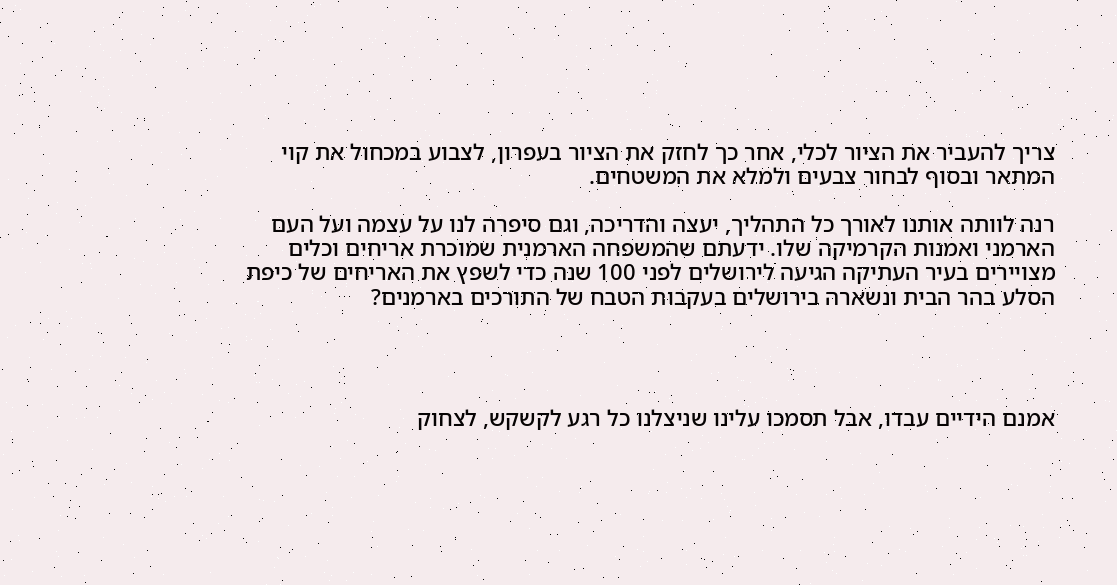צריך להעביר את הציור לכלי, אחר כך לחזק את הציור בעפרון, לצבוע במכחול את קוי המתאר ובסוף לבחור צבעים ולמלא את המשטחים.

רנה לוותה אותנו לאורך כל התהליך, יעצה והדריכה, וגם סיפרה לנו על עצמה ועל העם הארמני ואמנות הקרמיקה שלו. ידעתם שהמשפחה הארמנית שמוכרת אריחים וכלים מצויירים בעיר העתיקה הגיעה לירושלים לפני 100 שנה כדי לשפץ את האריחים של כיפת הסלע בהר הבית ונשארה בירושלים בעקבות הטבח של התורכים בארמנים?




אמנם הידיים עבדו, אבל תסמכו עלינו שניצלנו כל רגע לקשקש, לצחוק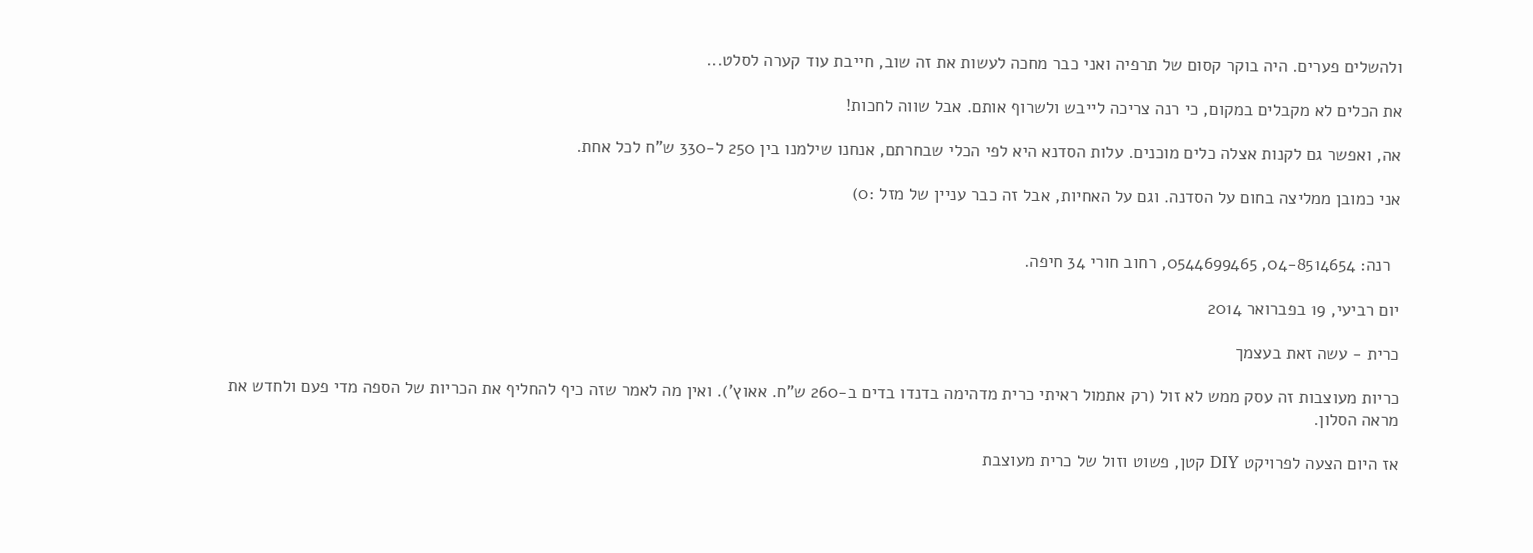ולהשלים פערים. היה בוקר קסום של תרפיה ואני כבר מחכה לעשות את זה שוב, חייבת עוד קערה לסלט...

את הכלים לא מקבלים במקום, כי רנה צריכה לייבש ולשרוף אותם. אבל שווה לחכות!

אה, ואפשר גם לקנות אצלה כלים מוכנים. עלות הסדנא היא לפי הכלי שבחרתם, אנחנו שילמנו בין 250 ל-330 ש"ח לכל אחת.

אני כמובן ממליצה בחום על הסדנה. וגם על האחיות, אבל זה כבר עניין של מזל :0)


  רנה: 04-8514654, 0544699465, רחוב חורי 34 חיפה.

יום רביעי, 19 בפברואר 2014

כרית - עשה זאת בעצמך

כריות מעוצבות זה עסק ממש לא זול (רק אתמול ראיתי כרית מדהימה בדנדו בדים ב-260 ש"ח. אאוץ'). ואין מה לאמר שזה כיף להחליף את הכריות של הספה מדי פעם ולחדש את מראה הסלון.

אז היום הצעה לפרויקט DIY קטן, פשוט וזול של כרית מעוצבת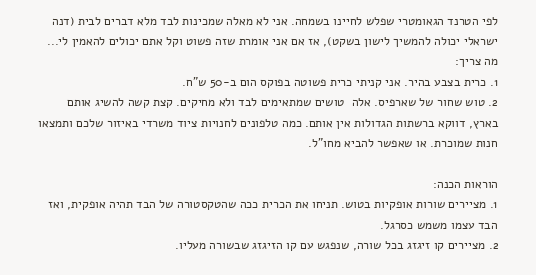לפי הטרנד הגאומטרי שפלש לחיינו בשמחה. אני לא מאלה שמכינות לבד מלא דברים לבית (דנה ישראלי יכולה להמשיך לישון בשקט), אז אם אני אומרת שזה פשוט וקל אתם יכולים להאמין לי...
מה צריך:
1. כרית בצבע בהיר. אני קניתי כרית פשוטה בפוקס הום ב-50 ש"ח.
2. טוש שחור של שארפיס. אלה  טושים שמתאימים לבד ולא מחיקים. קצת קשה להשיג אותם בארץ, דווקא ברשתות הגדולות אין אותם. כמה טלפונים לחנויות ציוד משרדי באיזור שלכם ותמצאו חנות שמוכרת. או שאפשר להביא מחו"ל.

הוראות הכנה:
1. מציירים שורות אופקיות בטוש. תניחו את הכרית ככה שהטקסטורה של הבד תהיה אופקית, ואז הבד עצמו משמש כסרגל.
2. מציירים קו זיגזג בכל שורה, שנפגש עם קו הזיגזג שבשורה מעליו.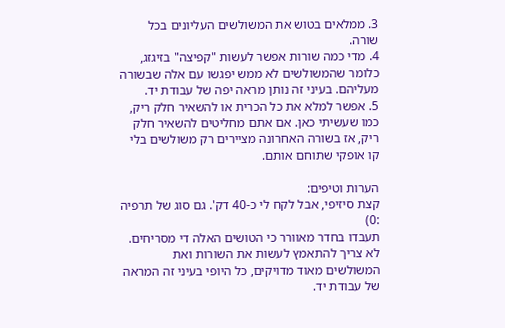3. ממלאים בטוש את המשולשים העליונים בכל שורה.
4. מדי כמה שורות אפשר לעשות "קפיצה" בזיגזג, כלומר שהמשולשים לא ממש יפגשו עם אלה שבשורה מעליהם. בעיני זה נותן מראה יפה של עבודת יד.
5. אפשר למלא את כל הכרית או להשאיר חלק ריק, כמו שעשיתי כאן. אם אתם מחליטים להשאיר חלק ריק, אז בשורה האחרונה מציירים רק משולשים בלי קו אופקי שתוחם אותם.

הערות וטיפים:
קצת סיזיפי, אבל לקח לי כ-40 דק'. גם סוג של תרפיה :0)
תעבדו בחדר מאוורר כי הטושים האלה די מסריחים.
לא צריך להתאמץ לעשות את השורות ואת המשולשים מאוד מדויקים, כל היופי בעיני זה המראה של עבודת יד.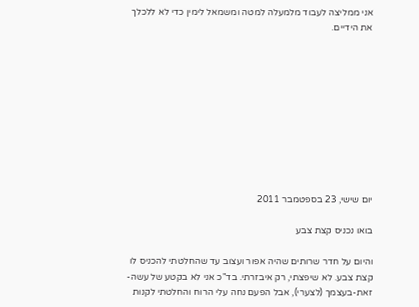אני ממליצה לעבוד מלמעלה למטה ומשמאל לימין כדי לא ללכלך את הידיים.










יום שישי, 23 בספטמבר 2011

בואו נכניס קצת צבע

והיום על חדר שרותים שהיה אפור ועצוב עד שהחלטתי להכניס לו קצת צבע. לא שיפצתי, רק איבזרתי. בד"כ אני לא בקטע של עשה-זאת-בעצמך (לצערי), אבל הפעם נחה עלי הרוח והחלטתי לקנות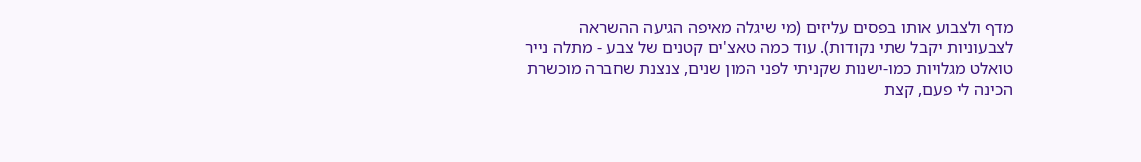מדף ולצבוע אותו בפסים עליזים (מי שיגלה מאיפה הגיעה ההשראה לצבעוניות יקבל שתי נקודות). עוד כמה טאצ'ים קטנים של צבע - מתלה נייר טואלט מגלויות כמו-ישנות שקניתי לפני המון שנים, צנצנת שחברה מוכשרת הכינה לי פעם, קצת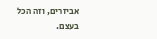אביזרים, וזה הכל בעצם.